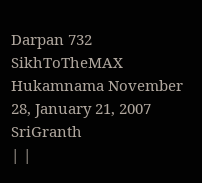Darpan 732
SikhToTheMAX Hukamnama November 28, January 21, 2007 SriGranth
| |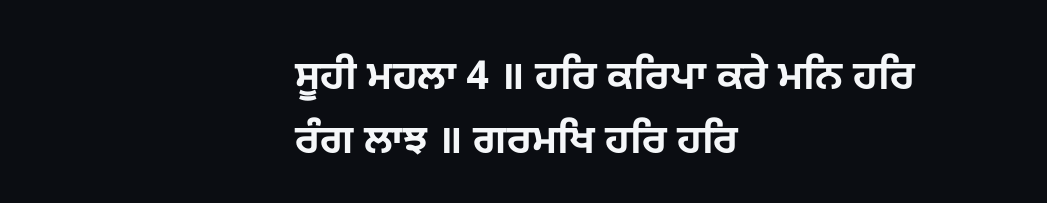ਸੂਹੀ ਮਹਲਾ 4 ॥ ਹਰਿ ਕਰਿਪਾ ਕਰੇ ਮਨਿ ਹਰਿ ਰੰਗ ਲਾਝ ॥ ਗਰਮਖਿ ਹਰਿ ਹਰਿ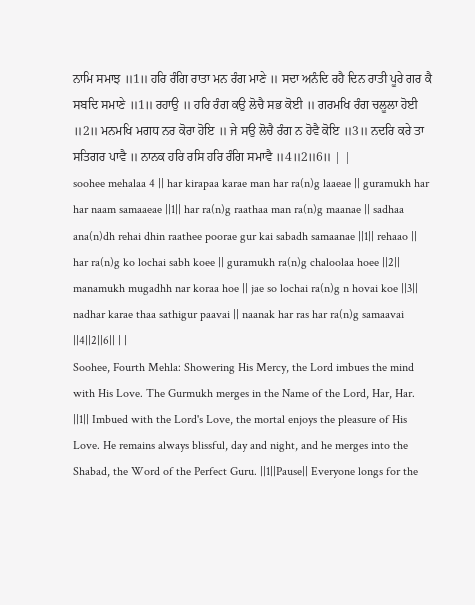ਨਾਮਿ ਸਮਾਝ ॥1॥ ਹਰਿ ਰੰਗਿ ਰਾਤਾ ਮਨ ਰੰਗ ਮਾਣੇ ॥ ਸਦਾ ਅਨੰਦਿ ਰਹੈ ਦਿਨ ਰਾਤੀ ਪੂਰੇ ਗਰ ਕੈ ਸਬਦਿ ਸਮਾਣੇ ॥1॥ ਰਹਾਉ ॥ ਹਰਿ ਰੰਗ ਕਉ ਲੋਚੈ ਸਭ ਕੋਈ ॥ ਗਰਮਖਿ ਰੰਗ ਚਲੂਲਾ ਹੋਈ ॥2॥ ਮਨਮਖਿ ਮਗਧ ਨਰ ਕੋਰਾ ਹੋਇ ॥ ਜੇ ਸਉ ਲੋਚੈ ਰੰਗ ਨ ਹੋਵੈ ਕੋਇ ॥3॥ ਨਦਰਿ ਕਰੇ ਤਾ ਸਤਿਗਰ ਪਾਵੈ ॥ ਨਾਨਕ ਹਰਿ ਰਸਿ ਹਰਿ ਰੰਗਿ ਸਮਾਵੈ ॥4॥2॥6॥ | |
soohee mehalaa 4 || har kirapaa karae man har ra(n)g laaeae || guramukh har har naam samaaeae ||1|| har ra(n)g raathaa man ra(n)g maanae || sadhaa ana(n)dh rehai dhin raathee poorae gur kai sabadh samaanae ||1|| rehaao || har ra(n)g ko lochai sabh koee || guramukh ra(n)g chaloolaa hoee ||2|| manamukh mugadhh nar koraa hoe || jae so lochai ra(n)g n hovai koe ||3|| nadhar karae thaa sathigur paavai || naanak har ras har ra(n)g samaavai ||4||2||6|| | |
Soohee, Fourth Mehla: Showering His Mercy, the Lord imbues the mind with His Love. The Gurmukh merges in the Name of the Lord, Har, Har. ||1|| Imbued with the Lord's Love, the mortal enjoys the pleasure of His Love. He remains always blissful, day and night, and he merges into the Shabad, the Word of the Perfect Guru. ||1||Pause|| Everyone longs for the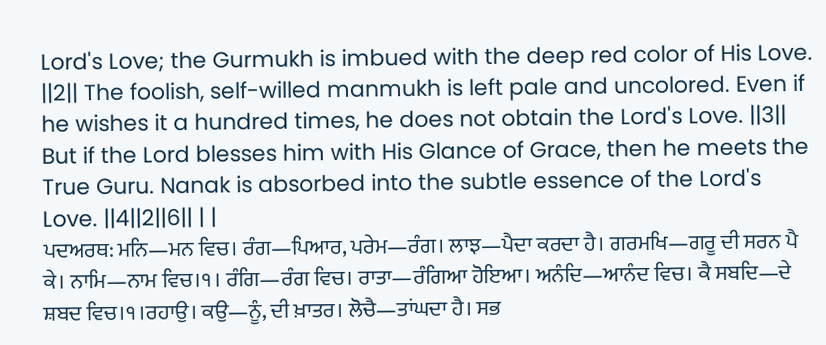Lord's Love; the Gurmukh is imbued with the deep red color of His Love. ||2|| The foolish, self-willed manmukh is left pale and uncolored. Even if he wishes it a hundred times, he does not obtain the Lord's Love. ||3|| But if the Lord blesses him with His Glance of Grace, then he meets the True Guru. Nanak is absorbed into the subtle essence of the Lord's Love. ||4||2||6|| | |
ਪਦਅਰਥ: ਮਨਿ—ਮਨ ਵਿਚ। ਰੰਗ—ਪਿਆਰ, ਪਰੇਮ—ਰੰਗ। ਲਾਝ—ਪੈਦਾ ਕਰਦਾ ਹੈ। ਗਰਮਖਿ—ਗਰੂ ਦੀ ਸਰਨ ਪੈ ਕੇ। ਨਾਮਿ—ਨਾਮ ਵਿਚ।੧। ਰੰਗਿ—ਰੰਗ ਵਿਚ। ਰਾਤਾ—ਰੰਗਿਆ ਹੋਇਆ। ਅਨੰਦਿ—ਆਨੰਦ ਵਿਚ। ਕੈ ਸਬਦਿ—ਦੇ ਸ਼ਬਦ ਵਿਚ।੧।ਰਹਾਉ। ਕਉ—ਨੂੰ, ਦੀ ਖ਼ਾਤਰ। ਲੋਚੈ—ਤਾਂਘਦਾ ਹੈ। ਸਭ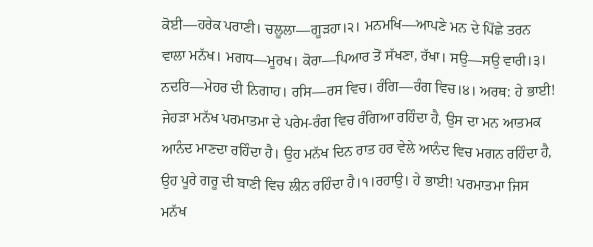ਕੋਈ—ਹਰੇਕ ਪਰਾਣੀ। ਚਲੂਲਾ—ਗੂੜਹਾ।੨। ਮਨਮਖਿ—ਆਪਣੇ ਮਨ ਦੇ ਪਿੱਛੇ ਤਰਨ ਵਾਲਾ ਮਨੱਖ। ਮਗਧ—ਮੂਰਖ। ਕੋਰਾ—ਪਿਆਰ ਤੋਂ ਸੱਖਣਾ, ਰੱਖਾ। ਸਉ—ਸਉ ਵਾਰੀ।੩। ਨਦਰਿ—ਮੇਹਰ ਦੀ ਨਿਗਾਹ। ਰਸਿ—ਰਸ ਵਿਚ। ਰੰਗਿ—ਰੰਗ ਵਿਚ।੪। ਅਰਥ: ਹੇ ਭਾਈ! ਜੇਹੜਾ ਮਨੱਖ ਪਰਮਾਤਮਾ ਦੇ ਪਰੇਮ-ਰੰਗ ਵਿਚ ਰੰਗਿਆ ਰਹਿੰਦਾ ਹੈ, ਉਸ ਦਾ ਮਨ ਆਤਮਕ ਆਨੰਦ ਮਾਣਦਾ ਰਹਿੰਦਾ ਹੈ। ਉਹ ਮਨੱਖ ਦਿਨ ਰਾਤ ਹਰ ਵੇਲੇ ਆਨੰਦ ਵਿਚ ਮਗਨ ਰਹਿੰਦਾ ਹੈ, ਉਹ ਪੂਰੇ ਗਰੂ ਦੀ ਬਾਣੀ ਵਿਚ ਲੀਨ ਰਹਿੰਦਾ ਹੈ।੧।ਰਹਾਉ। ਹੇ ਭਾਈ! ਪਰਮਾਤਮਾ ਜਿਸ ਮਨੱਖ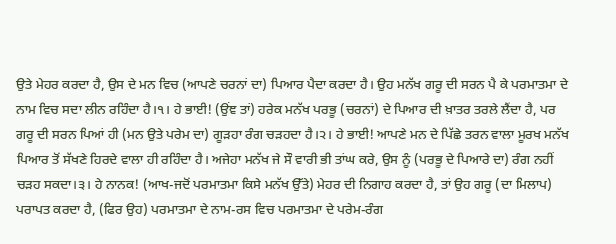ਉਤੇ ਮੇਹਰ ਕਰਦਾ ਹੈ, ਉਸ ਦੇ ਮਨ ਵਿਚ (ਆਪਣੇ ਚਰਨਾਂ ਦਾ) ਪਿਆਰ ਪੈਦਾ ਕਰਦਾ ਹੈ। ਉਹ ਮਨੱਖ ਗਰੂ ਦੀ ਸਰਨ ਪੈ ਕੇ ਪਰਮਾਤਮਾ ਦੇ ਨਾਮ ਵਿਚ ਸਦਾ ਲੀਨ ਰਹਿੰਦਾ ਹੈ।੧। ਹੇ ਭਾਈ! (ਉਂਞ ਤਾਂ) ਹਰੇਕ ਮਨੱਖ ਪਰਭੂ (ਚਰਨਾਂ) ਦੇ ਪਿਆਰ ਦੀ ਖ਼ਾਤਰ ਤਰਲੇ ਲੈਂਦਾ ਹੈ, ਪਰ ਗਰੂ ਦੀ ਸਰਨ ਪਿਆਂ ਹੀ (ਮਨ ਉਤੇ ਪਰੇਮ ਦਾ) ਗੂੜਹਾ ਰੰਗ ਚੜਹਦਾ ਹੈ।੨। ਹੇ ਭਾਈ! ਆਪਣੇ ਮਨ ਦੇ ਪਿੱਛੇ ਤਰਨ ਵਾਲਾ ਮੂਰਖ ਮਨੱਖ ਪਿਆਰ ਤੋਂ ਸੱਖਣੇ ਹਿਰਦੇ ਵਾਲਾ ਹੀ ਰਹਿੰਦਾ ਹੈ। ਅਜੇਹਾ ਮਨੱਖ ਜੇ ਸੌ ਵਾਰੀ ਭੀ ਤਾਂਘ ਕਰੇ, ਉਸ ਨੂੰ (ਪਰਭੂ ਦੇ ਪਿਆਰੇ ਦਾ) ਰੰਗ ਨਹੀਂ ਚੜਹ ਸਕਦਾ।੩। ਹੇ ਨਾਨਕ! (ਆਖ-ਜਦੋਂ ਪਰਮਾਤਮਾ ਕਿਸੇ ਮਨੱਖ ਉੱਤੇ) ਮੇਹਰ ਦੀ ਨਿਗਾਹ ਕਰਦਾ ਹੈ, ਤਾਂ ਉਹ ਗਰੂ (ਦਾ ਮਿਲਾਪ) ਪਰਾਪਤ ਕਰਦਾ ਹੈ, (ਫਿਰ ਉਹ) ਪਰਮਾਤਮਾ ਦੇ ਨਾਮ-ਰਸ ਵਿਚ ਪਰਮਾਤਮਾ ਦੇ ਪਰੇਮ-ਰੰਗ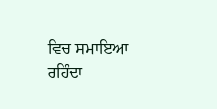ਵਿਚ ਸਮਾਇਆ ਰਹਿੰਦਾ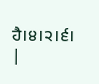ਹੈ।੪।੨।੬। |